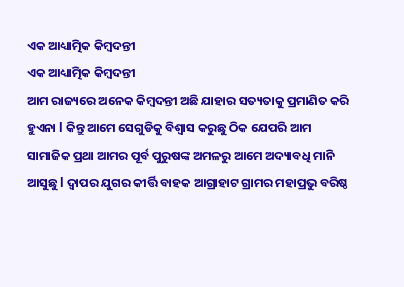ଏକ ଆଧ୍ୟାତ୍ମିକ କିମ୍ବଦନ୍ତୀ
ଏକ ଆଧ୍ୟାତ୍ମିକ କିମ୍ବଦନ୍ତୀ
ଆମ ରାଜ୍ୟରେ ଅନେକ କିମ୍ବଦନ୍ତୀ ଅଛି ଯାହାର ସତ୍ୟତାକୁ ପ୍ରମାଣିତ କରି ହୁଏନା l କିନ୍ତୁ ଆମେ ସେଗୁଡିକୁ ବିଶ୍ୱାସ କରୁଛୁ ଠିକ ଯେପରି ଆମ ସାମାଜିକ ପ୍ରଥା ଆମର ପୂର୍ବ ପୁରୁଷଙ୍କ ଅମଳରୁ ଆମେ ଅଦ୍ୟାବଧି ମାନି ଆସୁଛୁ l ଦ୍ୱାପର ଯୁଗର କୀର୍ତ୍ତି ବାହକ ଆଗ୍ରାହାଟ ଗ୍ରାମର ମହାପ୍ରଭୁ ବରିଷ୍ଠ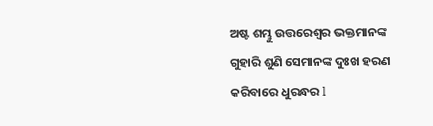ଅଷ୍ଟ ଶମ୍ଭୁ ଉତ୍ତରେଶ୍ୱର ଭକ୍ତମାନଙ୍କ ଗୁହାରି ଶୁଣି ସେମାନଙ୍କ ଦୁଃଖ ହରଣ କରିବାରେ ଧୁରନ୍ଧର l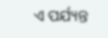ଏ ପର୍ଯ୍ୟନ୍ତ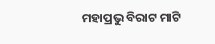ମହାପ୍ରଭୁ ବିରାଟ ମାଟି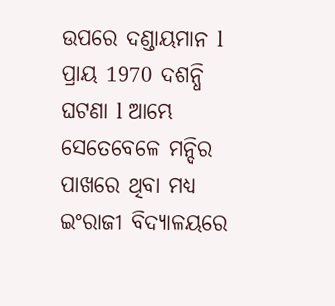ଉପରେ ଦଣ୍ଡାୟମାନ l
ପ୍ରାୟ 1970 ଦଶନ୍ଧି ଘଟଣା l ଆମ୍ଭେ ସେତେବେଳେ ମନ୍ଦିର ପାଖରେ ଥିବା ମଧ୍ୟ ଇଂରାଜୀ ବିଦ୍ୟାଳୟରେ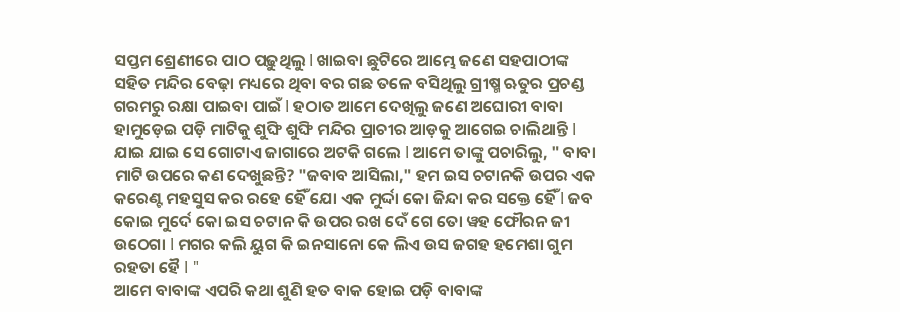ସପ୍ତମ ଶ୍ରେଣୀରେ ପାଠ ପଢ଼ୁଥିଲୁ l ଖାଇବା ଛୁଟିରେ ଆମ୍ଭେ ଜଣେ ସହପାଠୀଙ୍କ ସହିତ ମନ୍ଦିର ବେଢ଼ା ମଧ୍ୟରେ ଥିବା ବର ଗଛ ତଳେ ବସିଥିଲୁ ଗ୍ରୀଷ୍ମ ଋତୁର ପ୍ରଚଣ୍ଡ ଗରମରୁ ରକ୍ଷା ପାଇବା ପାଇଁ l ହଠାତ ଆମେ ଦେଖିଲୁ ଜଣେ ଅଘୋରୀ ବାବା ହାମୁଡ଼େଇ ପଡ଼ି ମାଟିକୁ ଶୁଙ୍ଘି ଶୁଙ୍ଘି ମନ୍ଦିର ପ୍ରାଚୀର ଆଡ଼କୁ ଆଗେଇ ଚାଲିଥାନ୍ତି l ଯାଇ ଯାଇ ସେ ଗୋଟାଏ ଜାଗାରେ ଅଟକି ଗଲେ l ଆମେ ତାଙ୍କୁ ପଚାରିଲୁ, " ବାବା ମାଟି ଉପରେ କଣ ଦେଖୁଛନ୍ତି? "ଜବାବ ଆସିଲା," ହମ ଇସ ଚଟାନକି ଉପର ଏକ କରେଣ୍ଟ ମହସୁସ କର ରହେ ହୈଁ ଯୋ ଏକ ମୁର୍ଦ୍ଦା କୋ ଜିନ୍ଦା କର ସକ୍ତେ ହୈଁ l ଜବ କୋଇ ମୁର୍ଦେ କୋ ଇସ ଚଟାନ କି ଉପର ରଖ ଦେଁ ଗେ ତୋ ୱହ ଫୌରନ ଜୀ ଉଠେଗା l ମଗର କଲି ୟୁଗ କି ଇନସାନୋ କେ ଲିଏ ଉସ ଜଗହ ହମେଶା ଗୁମ ରହତା ହୈ l "
ଆମେ ବାବାଙ୍କ ଏପରି କଥା ଶୁଣି ହତ ବାକ ହୋଇ ପଡ଼ି ବାବାଙ୍କ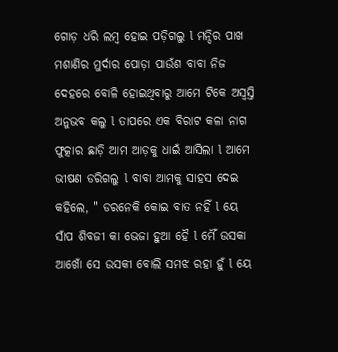ଗୋଡ଼ ଧରି ଲମ୍ବ ହୋଇ ପଡ଼ିଗଲୁ l ମନ୍ଦିର ପାଖ ମଶାଣିର ମୁର୍ଦାର ପୋଡ଼ା ପାଉଁଶ ବାବା ନିଜ ଦେହରେ ବୋଳି ହୋଇଥିବାରୁ ଆମେ ଟିକେ ଅସ୍ଵସ୍ତି ଅନୁଭବ କଲୁ l ତାପରେ ଏକ ବିରାଟ କଳା ନାଗ ଫୁତ୍କାର ଛାଡ଼ି ଆମ ଆଡ଼କୁ ଧାଇଁ ଆସିଲା l ଆମେ ଭୀଷଣ ଡରିଗଲୁ l ବାବା ଆମକୁ ସାହସ ଦେଇ କହିଲେ, " ଡରନେକି କୋଇ ବାତ ନହିଁ l ୟେ ସାଁପ ଶିବଜୀ କା ଭେଜା ହୁଆ ହୈ l ମୈଁ ଉସକା ଆଖୋଁ ସେ ଉସକୀ ବୋଲି ସମଝ ରହା ହୁଁ l ୟେ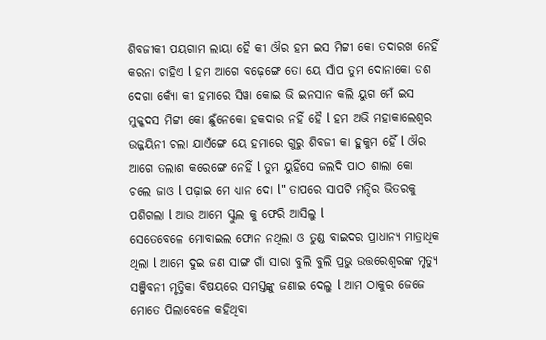ଶିବଜୀକୀ ପୟଗାମ ଲାୟା ହୈ କୀ ଔର ହମ ଇସ ମିଟ୍ଟୀ କୋ ତଦାରଖ ନେହିଁ କରନା ଚାହିଏ l ହମ ଆଗେ ବଢ଼େଙ୍ଗେ ତୋ ୟେ ସାଁପ ତୁମ ଦୋନାକୋ ଡଶ ଦେଗା କ୍ୟୋଁ କୀ ହମାରେ ସିୱା କୋଇ ଭି ଇନସାନ କଲି ୟୁଗ ମେଁ ଇସ ମୁକ୍କଦସ ମିଟ୍ଟୀ କୋ ଛୁଁନେକୋ ହକଦାର ନହିଁ ହୈ l ହମ ଅଭି ମହାକାଲେଶ୍ୱର ଉଜ୍ଜୟିନୀ ଚଲା ଯାଏଁଙ୍ଗେ ୟେ ହମାରେ ଗୁରୁ ଶିବଜୀ କା ହୁକୁମ ହୈଁ l ଔର ଆଗେ ତଲାଶ କରେଙ୍ଗେ ନେହିଁ l ତୁମ ୟୁହିଁସେ ଜଲଦି ପାଠ ଶାଲା କୋ ଚଲେ ଜାଓ l ପଢ଼ାଇ ମେ ଧ୍ୟାନ ଦୋ l" ତାପରେ ସାପଟି ମନ୍ଦିର ଭିତରକୁ ପଶିଗଲା l ଆଉ ଆମେ ସ୍କୁଲ କୁ ଫେରି ଆସିଲୁ l
ସେତେବେଳେ ମୋବାଇଲ ଫୋନ ନଥିଲା ଓ ତୁଣ୍ଡ ବାଇଦର ପ୍ରାଧାନ୍ୟ ମାତ୍ରାଧିକ ଥିଲା l ଆମେ ଦୁଇ ଜଣ ସାଙ୍ଗ ଗାଁ ସାରା ବୁଲି ବୁଲି ପ୍ରଭୁ ଉତ୍ତରେଶ୍ଵରଙ୍କ ମୃତ୍ୟୁ ସଞ୍ଜିବନୀ ମୃତ୍ତିକା ବିଷୟରେ ସମସ୍ତଙ୍କୁ ଜଣାଇ ଦେଲୁ l ଆମ ଠାକୁର ଜେଜେ ମୋତେ ପିଲାବେଳେ କହିଥିବା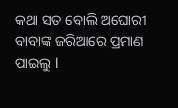କଥା ସତ ବୋଲି ଅଘୋରୀ ବାବାଙ୍କ ଜରିଆରେ ପ୍ରମାଣ ପାଇଲୁ l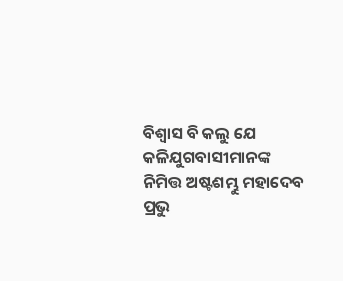ବିଶ୍ୱାସ ବି କଲୁ ଯେ କଳିଯୁଗବାସୀମାନଙ୍କ ନିମିତ୍ତ ଅଷ୍ଟଶମ୍ଭୁ ମହାଦେବ ପ୍ରଭୁ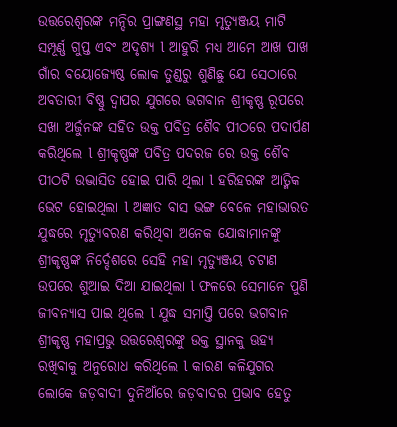ଉତ୍ତରେଶ୍ଵରଙ୍କ ମନ୍ଦିର ପ୍ରାଙ୍ଗଣସ୍ଥ ମହା ମୃତ୍ୟୁଞ୍ଜୟ ମାଟି ସମ୍ପୂର୍ଣ୍ଣ ଗୁପ୍ତ ଏବଂ ଅଦୃଶ୍ୟ l ଆହୁରି ମଧ୍ୟ ଆମେ ଆଖ ପାଖ ଗାଁର ବୟୋଜ୍ୟେଷ୍ଠ ଲୋକ ତୁଣ୍ଡରୁ ଶୁଣିଛୁ ଯେ ସେଠାରେ ଅବତାରୀ ବିଷ୍ଣୁ ଦ୍ୱାପର ଯୁଗରେ ଭଗବାନ ଶ୍ରୀକୃଷ୍ଣ ରୂପରେ ସଖା ଅର୍ଜୁନଙ୍କ ସହିତ ଉକ୍ତ ପବିତ୍ର ଶୈବ ପୀଠରେ ପଦାର୍ପଣ କରିଥିଲେ l ଶ୍ରୀକୃଷ୍ଣଙ୍କ ପବିତ୍ର ପଦରଜ ରେ ଉକ୍ତ ଶୈବ ପୀଠଟି ଉଦ୍ଭାସିତ ହୋଇ ପାରି ଥିଲା l ହରିହରଙ୍କ ଆତ୍ମିକ ଭେଟ ହୋଇଥିଲା l ଅଜ୍ଞାତ ବାସ ଭଙ୍ଗ ବେଳେ ମହାଭାରତ ଯୁଦ୍ଧରେ ମୃତ୍ୟୁବରଣ କରିଥିବା ଅନେକ ଯୋଦ୍ଧାମାନଙ୍କୁ ଶ୍ରୀକୃଷ୍ଣଙ୍କ ନିର୍ଦ୍ଦେଶରେ ସେହି ମହା ମୃତ୍ୟୁଞ୍ଜୟ ଚଟାଣ ଉପରେ ଶୁଆଇ ଦିଆ ଯାଇଥିଲା l ଫଳରେ ସେମାନେ ପୁଣି ଜୀବନ୍ୟାସ ପାଇ ଥିଲେ l ଯୁଦ୍ଧ ସମାପ୍ତି ପରେ ଭଗବାନ ଶ୍ରୀକୃଷ୍ଣ ମହାପ୍ରଭୁ ଉତ୍ତରେଶ୍ଵରଙ୍କୁ ଉକ୍ତ ସ୍ଥାନକୁ ଊହ୍ୟ ରଖିବାକୁ ଅନୁରୋଧ କରିଥିଲେ l କାରଣ କଳିଯୁଗର ଲୋକେ ଜଡ଼ବାଦୀ ଦୁନିଆଁରେ ଜଡ଼ବାଦର ପ୍ରଭାବ ହେତୁ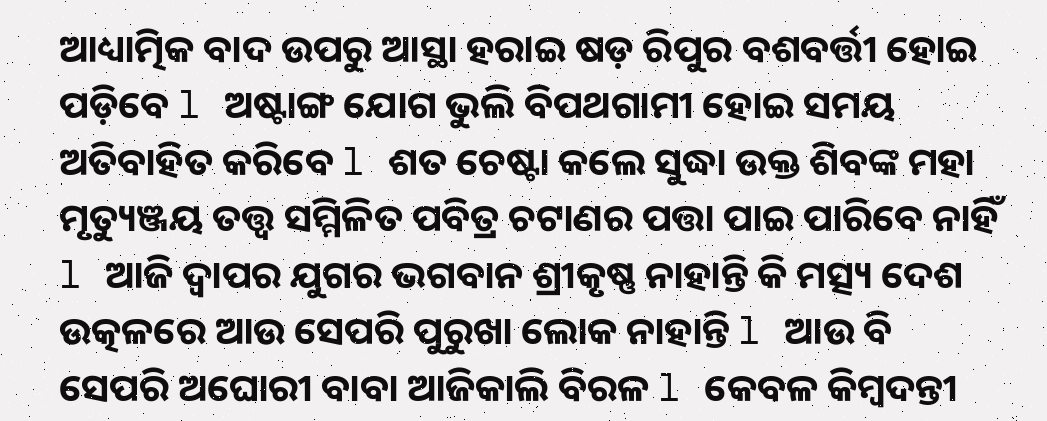ଆଧ୍ୟାତ୍ମିକ ବାଦ ଉପରୁ ଆସ୍ଥା ହରାଇ ଷଡ଼ ରିପୁର ବଶବର୍ତ୍ତୀ ହୋଇ ପଡ଼ିବେ l ଅଷ୍ଟାଙ୍ଗ ଯୋଗ ଭୁଲି ବିପଥଗାମୀ ହୋଇ ସମୟ ଅତିବାହିତ କରିବେ l ଶତ ଚେଷ୍ଟା କଲେ ସୁଦ୍ଧା ଉକ୍ତ ଶିବଙ୍କ ମହା ମୃତ୍ୟୁଞ୍ଜୟ ତତ୍ତ୍ୱ ସମ୍ମିଳିତ ପବିତ୍ର ଚଟାଣର ପତ୍ତା ପାଇ ପାରିବେ ନାହିଁ l ଆଜି ଦ୍ୱାପର ଯୁଗର ଭଗବାନ ଶ୍ରୀକୃଷ୍ଣ ନାହାନ୍ତି କି ମତ୍ସ୍ୟ ଦେଶ ଉତ୍କଳରେ ଆଉ ସେପରି ପୁରୁଖା ଲୋକ ନାହାନ୍ତି l ଆଉ ବି ସେପରି ଅଘୋରୀ ବାବା ଆଜିକାଲି ବିରଳ l କେବଳ କିମ୍ବଦନ୍ତୀ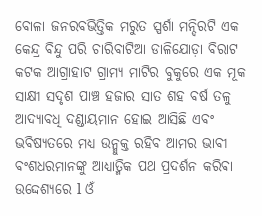ବୋଳା ଜନରବଭିତ୍ତିକ ମରୁତ ସ୍ପର୍ଶା ମନ୍ଦିରଟି ଏକ କେନ୍ଦ୍ର ବିନ୍ଦୁ ପରି ଚାରିବାଟିଆ ଡାଳିଯୋଡ଼ା ବିରାଟ କଟକ ଆଗ୍ରାହାଟ ଗ୍ରାମ୍ୟ ମାଟିର ବୁକୁରେ ଏକ ମୂକ ସାକ୍ଷୀ ସଦୃଶ ପାଞ୍ଚ ହଜାର ସାତ ଶହ ବର୍ଷ ତଳୁ ଆଦ୍ୟାବଧି ଦଣ୍ଡାୟମାନ ହୋଇ ଆସିଛି ଏବଂ ଭବିଷ୍ୟତରେ ମଧ୍ୟ ଉନ୍ମୁକ୍ତ ରହିବ ଆମର ଭାବୀ ବଂଶଧରମାନଙ୍କୁ ଆଧ୍ୟାତ୍ମିକ ପଥ ପ୍ରଦର୍ଶନ କରିଵା ଉଦ୍ଦେଶ୍ୟରେ l ଓଁ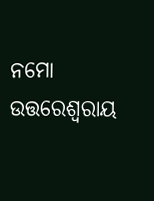ନମୋ ଉତ୍ତରେଶ୍ଵରାୟ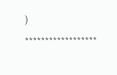)
******************